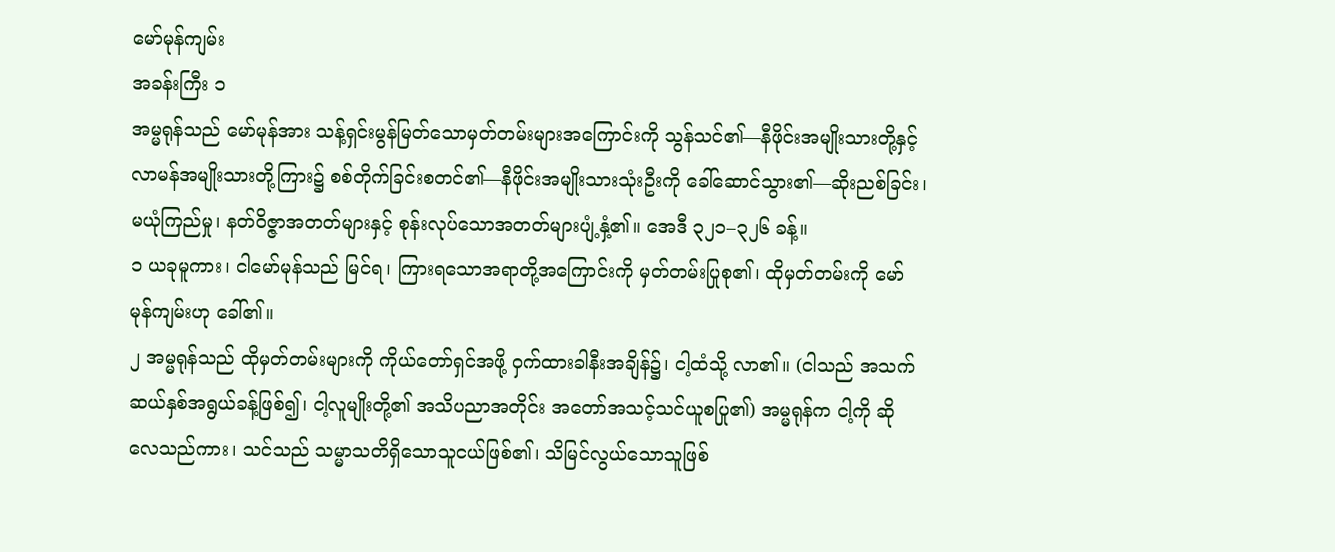မော်မုန်ကျမ်း
အခန်းကြီး ၁
အမ္မရုန်သည် မော်မုန်အား သန့်ရှင်းမွန်မြတ်သောမှတ်တမ်းများအကြောင်းကို သွန်သင်၏—နီဖိုင်းအမျိုးသားတို့နှင့် လာမန်အမျိုးသားတို့ကြား၌ စစ်တိုက်ခြင်းစတင်၏—နီဖိုင်းအမျိုးသားသုံးဦးကို ခေါ်ဆောင်သွား၏—ဆိုးညစ်ခြင်း၊ မယုံကြည်မှု၊ နတ်ဝိဇ္ဇာအတတ်များနှင့် စုန်းလုပ်သောအတတ်များပျံ့နှံ့၏။ အေဒီ ၃၂၁–၃၂၆ ခန့်။
၁ ယခုမူကား၊ ငါမော်မုန်သည် မြင်ရ၊ ကြားရသောအရာတို့အကြောင်းကို မှတ်တမ်းပြုစု၏၊ ထိုမှတ်တမ်းကို မော်မုန်ကျမ်းဟု ခေါ်၏။
၂ အမ္မရုန်သည် ထိုမှတ်တမ်းများကို ကိုယ်တော်ရှင်အဖို့ ဝှက်ထားခါနီးအချိန်၌၊ ငါ့ထံသို့ လာ၏။ (ငါသည် အသက်ဆယ်နှစ်အရွယ်ခန့်ဖြစ်၍၊ ငါ့လူမျိုးတို့၏ အသိပညာအတိုင်း အတော်အသင့်သင်ယူစပြု၏) အမ္မရုန်က ငါ့ကို ဆိုလေသည်ကား၊ သင်သည် သမ္မာသတိရှိသောသူငယ်ဖြစ်၏၊ သိမြင်လွယ်သောသူဖြစ်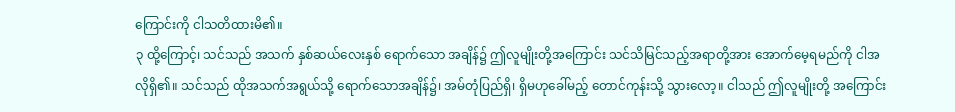ကြောင်းကို ငါသတိထားမိ၏။
၃ ထို့ကြောင့်၊ သင်သည် အသက် နှစ်ဆယ်လေးနှစ် ရောက်သော အချိန်၌ ဤလူမျိုးတို့အကြောင်း သင်သိမြင်သည့်အရာတို့အား အောက်မေ့ရမည်ကို ငါအလိုရှိ၏။ သင်သည် ထိုအသက်အရွယ်သို့ ရောက်သောအချိန်၌၊ အမ်တုံပြည်ရှိ၊ ရှိမဟုခေါ်မည့် တောင်ကုန်းသို့ သွားလော့။ ငါသည် ဤလူမျိုးတို့ အကြောင်း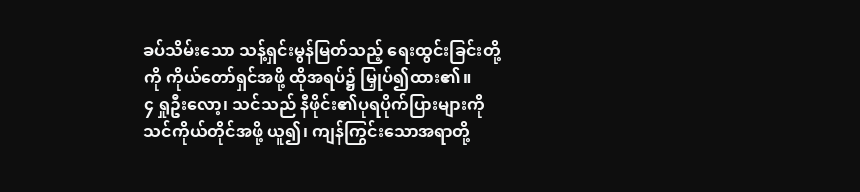ခပ်သိမ်းသော သန့်ရှင်းမွန်မြတ်သည့် ရေးထွင်းခြင်းတို့ကို ကိုယ်တော်ရှင်အဖို့ ထိုအရပ်၌ မြှုပ်၍ထား၏။
၄ ရှုဦးလော့၊ သင်သည် နီဖိုင်း၏ပုရပိုက်ပြားများကို သင်ကိုယ်တိုင်အဖို့ ယူ၍၊ ကျန်ကြွင်းသောအရာတို့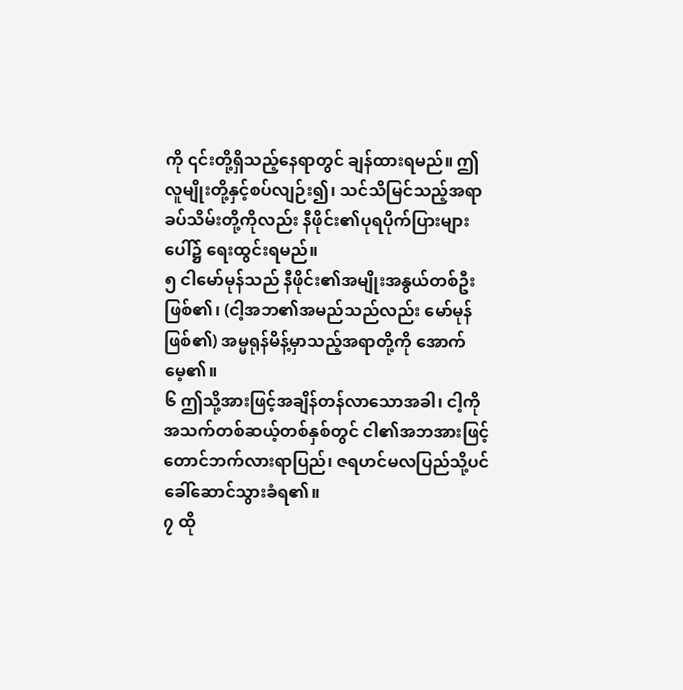ကို ၎င်းတို့ရှိသည့်နေရာတွင် ချန်ထားရမည်။ ဤလူမျိုးတို့နှင့်စပ်လျဉ်း၍၊ သင်သိမြင်သည့်အရာခပ်သိမ်းတို့ကိုလည်း နီဖိုင်း၏ပုရပိုက်ပြားများပေါ်၌ ရေးထွင်းရမည်။
၅ ငါမော်မုန်သည် နီဖိုင်း၏အမျိုးအနွယ်တစ်ဦးဖြစ်၏၊ (ငါ့အဘ၏အမည်သည်လည်း မော်မုန် ဖြစ်၏) အမ္မရုန်မိန့်မှာသည့်အရာတို့ကို အောက်မေ့၏။
၆ ဤသို့အားဖြင့်အချိန်တန်လာသောအခါ၊ ငါ့ကို အသက်တစ်ဆယ့်တစ်နှစ်တွင် ငါ၏အဘအားဖြင့် တောင်ဘက်လားရာပြည်၊ ဇရဟင်မလပြည်သို့ပင် ခေါ်ဆောင်သွားခံရ၏။
၇ ထို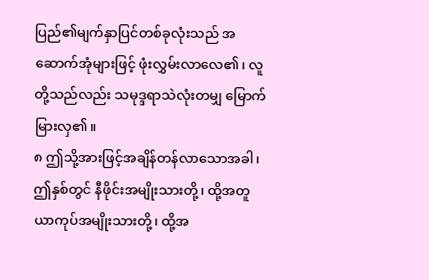ပြည်၏မျက်နှာပြင်တစ်ခုလုံးသည် အဆောက်အုံများဖြင့် ဖုံးလွှမ်းလာလေ၏၊ လူတို့သည်လည်း သမုဒ္ဒရာသဲလုံးတမျှ မြောက်မြားလှ၏။
၈ ဤသို့အားဖြင့်အချိန်တန်လာသောအခါ၊ ဤနှစ်တွင် နီဖိုင်းအမျိုးသားတို့၊ ထို့အတူ ယာကုပ်အမျိုးသားတို့၊ ထို့အ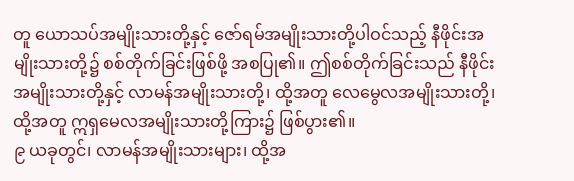တူ ယောသပ်အမျိုးသားတို့နှင့် ဇော်ရမ်အမျိုးသားတို့ပါဝင်သည့် နီဖိုင်းအမျိုးသားတို့၌ စစ်တိုက်ခြင်းဖြစ်ဖို့ အစပြု၏။ ဤစစ်တိုက်ခြင်းသည် နီဖိုင်းအမျိုးသားတို့နှင့် လာမန်အမျိုးသားတို့၊ ထို့အတူ လေမွေလအမျိုးသားတို့၊ ထို့အတူ ဣရှမေလအမျိုးသားတို့ကြား၌ ဖြစ်ပွား၏။
၉ ယခုတွင်၊ လာမန်အမျိုးသားများ၊ ထို့အ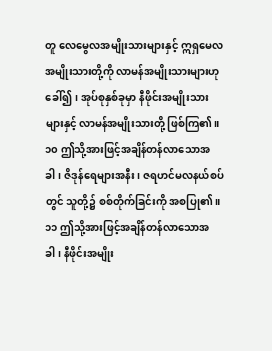တူ လေမွေလအမျိုးသားများနှင့် ဣရှမေလအမျိုးသားတို့ကို လာမန်အမျိုးသားများဟု ခေါ်၍၊ အုပ်စုနှစ်ခုမှာ နီဖိုင်းအမျိုးသားများနှင့် လာမန်အမျိုးသားတို့ ဖြစ်ကြ၏။
၁၀ ဤသို့အားဖြင့်အချိန်တန်လာသောအခါ၊ ဇိဒုန်ရေများအနီး၊ ဇရဟင်မလနယ်စပ်တွင် သူတို့၌ စစ်တိုက်ခြင်းကို အစပြု၏။
၁၁ ဤသို့အားဖြင့်အချိန်တန်လာသောအခါ၊ နီဖိုင်းအမျိုး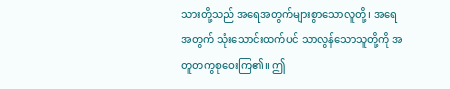သားတို့သည် အရေအတွက်များစွာသောလူတို့၊ အရေအတွက် သုံးသောင်းထက်ပင် သာလွန်သောသူတို့ကို အတူတကွစုဝေးကြ၏။ ဤ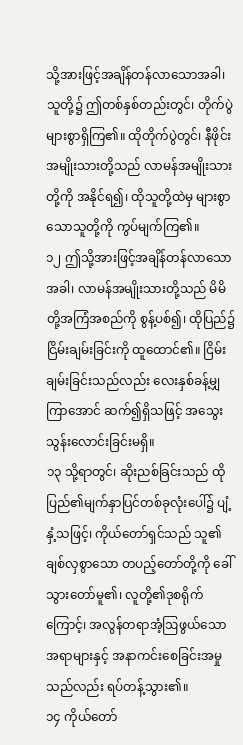သို့အားဖြင့်အချိန်တန်လာသောအခါ၊ သူတို့၌ ဤတစ်နှစ်တည်းတွင်၊ တိုက်ပွဲများစွာရှိကြ၏။ ထိုတိုက်ပွဲတွင်၊ နီဖိုင်းအမျိုးသားတို့သည် လာမန်အမျိုးသားတို့ကို အနိုင်ရ၍၊ ထိုသူတို့ထဲမှ များစွာသောသူတို့ကို ကွပ်မျက်ကြ၏။
၁၂ ဤသို့အားဖြင့်အချိန်တန်လာသောအခါ၊ လာမန်အမျိုးသားတို့သည် မိမိတို့အကြံအစည်ကို စွန့်ပစ်၍၊ ထိုပြည်၌ ငြိမ်းချမ်းခြင်းကို ထူထောင်၏။ ငြိမ်းချမ်းခြင်းသည်လည်း လေးနှစ်ခန့်မျှကြာအောင် ဆက်၍ရှိသဖြင့် အသွေးသွန်းလောင်းခြင်းမရှိ။
၁၃ သို့ရာတွင်၊ ဆိုးညစ်ခြင်းသည် ထိုပြည်၏မျက်နှာပြင်တစ်ခုလုံးပေါ်၌ ပျံ့နှံ့သဖြင့်၊ ကိုယ်တော်ရှင်သည် သူ၏ချစ်လှစွာသော တပည့်တော်တို့ကို ခေါ်သွားတော်မူ၏၊ လူတို့၏ဒုစရိုက်ကြောင့်၊ အလွန်တရာအံ့ဩဖွယ်သောအရာများနှင့် အနာကင်းစေခြင်းအမှုသည်လည်း ရပ်တန့်သွား၏။
၁၄ ကိုယ်တော်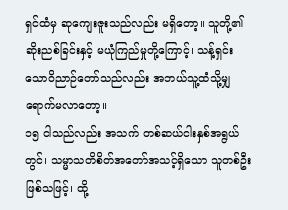ရှင်ထံမှ ဆုကျေးဇူးသည်လည်း မရှိတော့။ သူတို့၏ဆိုးညစ်ခြင်းနှင့် မယုံကြည်မှုတို့ကြောင့်၊ သန့်ရှင်းသောဝိညာဉ်တော်သည်လည်း အဘယ်သူ့ထံသို့မျှ ရောက်မလာတော့။
၁၅ ငါသည်လည်း အသက် တစ်ဆယ်ငါးနှစ်အရွယ်တွင်၊ သမ္မာသတိစိတ်အတော်အသင့်ရှိသော သူတစ်ဦးဖြစ်သဖြင့်၊ ထို့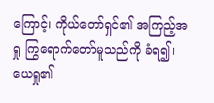ကြောင့်၊ ကိုယ်တော်ရှင်၏ အကြည့်အရှု ကြွရောက်တော်မူသည်ကို ခံရ၍၊ ယေရှု၏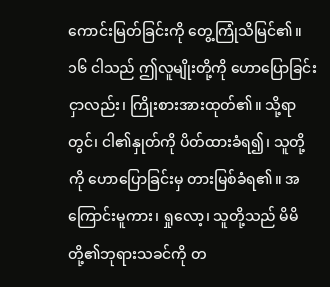ကောင်းမြတ်ခြင်းကို တွေ့ကြုံသိမြင်၏။
၁၆ ငါသည် ဤလူမျိုးတို့ကို ဟောပြောခြင်းငှာလည်း၊ ကြိုးစားအားထုတ်၏။ သို့ရာတွင်၊ ငါ၏နှုတ်ကို ပိတ်ထားခံရ၍၊ သူတို့ကို ဟောပြောခြင်းမှ တားမြစ်ခံရ၏။ အကြောင်းမူကား၊ ရှုလော့၊ သူတို့သည် မိမိတို့၏ဘုရားသခင်ကို တ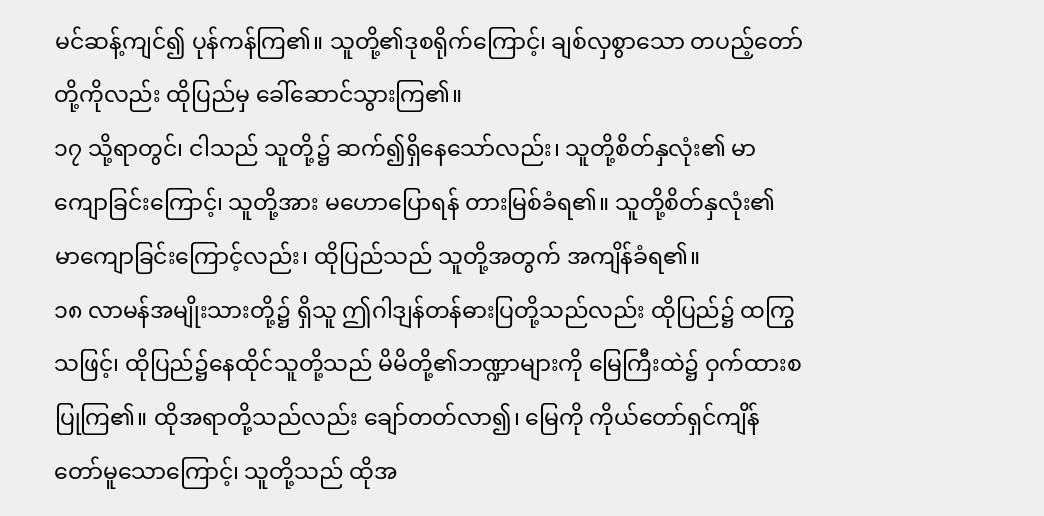မင်ဆန့်ကျင်၍ ပုန်ကန်ကြ၏။ သူတို့၏ဒုစရိုက်ကြောင့်၊ ချစ်လှစွာသော တပည့်တော်တို့ကိုလည်း ထိုပြည်မှ ခေါ်ဆောင်သွားကြ၏။
၁၇ သို့ရာတွင်၊ ငါသည် သူတို့၌ ဆက်၍ရှိနေသော်လည်း၊ သူတို့စိတ်နှလုံး၏ မာကျောခြင်းကြောင့်၊ သူတို့အား မဟောပြောရန် တားမြစ်ခံရ၏။ သူတို့စိတ်နှလုံး၏ မာကျောခြင်းကြောင့်လည်း၊ ထိုပြည်သည် သူတို့အတွက် အကျိန်ခံရ၏။
၁၈ လာမန်အမျိုးသားတို့၌ ရှိသူ ဤဂါဒျန်တန်ဓားပြတို့သည်လည်း ထိုပြည်၌ ထကြွသဖြင့်၊ ထိုပြည်၌နေထိုင်သူတို့သည် မိမိတို့၏ဘဏ္ဍာများကို မြေကြီးထဲ၌ ဝှက်ထားစပြုကြ၏။ ထိုအရာတို့သည်လည်း ချော်တတ်လာ၍၊ မြေကို ကိုယ်တော်ရှင်ကျိန်တော်မူသောကြောင့်၊ သူတို့သည် ထိုအ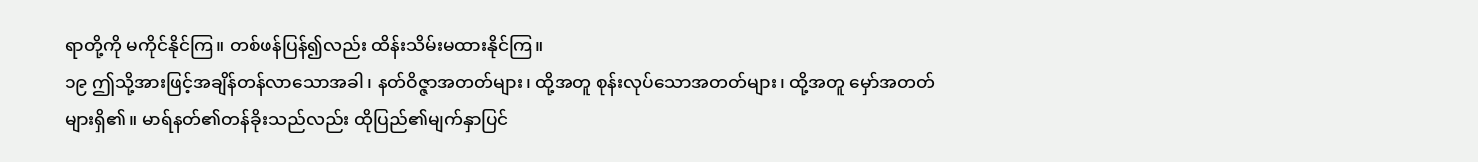ရာတို့ကို မကိုင်နိုင်ကြ။ တစ်ဖန်ပြန်၍လည်း ထိန်းသိမ်းမထားနိုင်ကြ။
၁၉ ဤသို့အားဖြင့်အချိန်တန်လာသောအခါ၊ နတ်ဝိဇ္ဇာအတတ်များ၊ ထို့အတူ စုန်းလုပ်သောအတတ်များ၊ ထို့အတူ မှော်အတတ်များရှိ၏။ မာရ်နတ်၏တန်ခိုးသည်လည်း ထိုပြည်၏မျက်နှာပြင်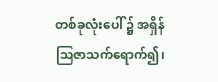တစ်ခုလုံးပေါ် ၌ အရှိန်ဩဇာသက်ရောက်၍၊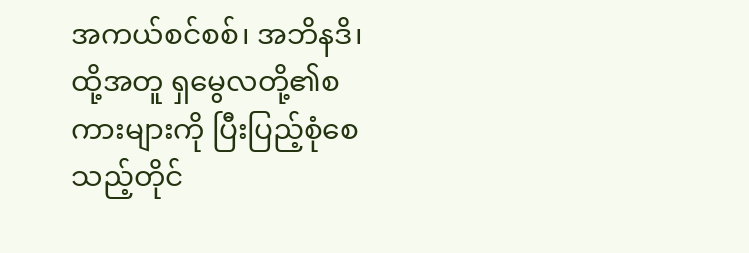အကယ်စင်စစ်၊ အဘိနဒိ၊ ထို့အတူ ရှမွေလတို့၏စကားများကို ပြီးပြည့်စုံစေသည့်တိုင်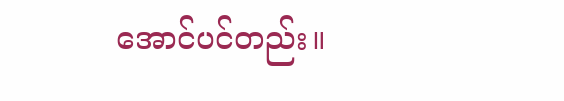အောင်ပင်တည်း။